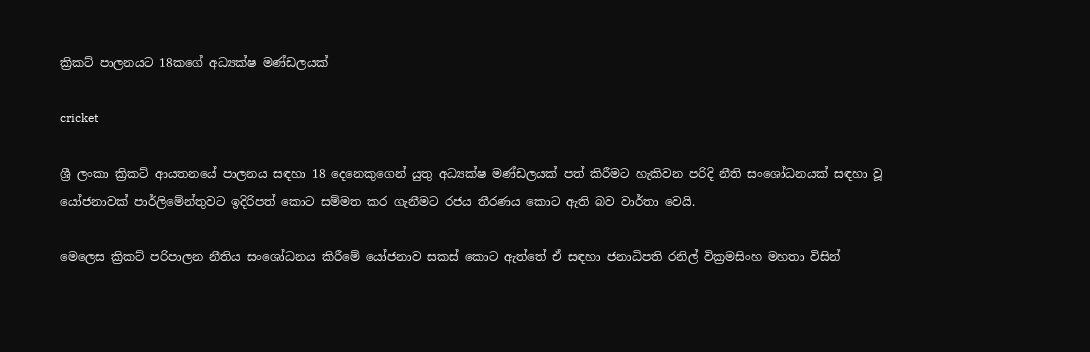ක්‍රිකට් පාලනයට 18කගේ අධ්‍යක්ෂ මණ්ඩලයක්

cricket

ශ්‍රී ලංකා ක්‍රිකට් ආයතනයේ පාලනය සඳහා 18 දෙනෙකුගෙන් යුතු අධ්‍යක්ෂ මණ්ඩලයක් පත් කිරීමට හැකිවන පරිදි නීති සංශෝධනයක් සඳහා වූ යෝජනාවක් පාර්ලිමේන්තුවට ඉදිරිපත් කොට සම්මත කර ගැනීමට රජය තීරණය කොට ඇති බව වාර්තා වෙයි.

මෙලෙස ක්‍රිකට් පරිපාලන නීතිය සංශෝධනය කිරීමේ යෝජනාව සකස් කොට ඇත්තේ ඒ සඳහා ජනාධිපති රනිල් වික්‍රමසිංහ මහතා විසින්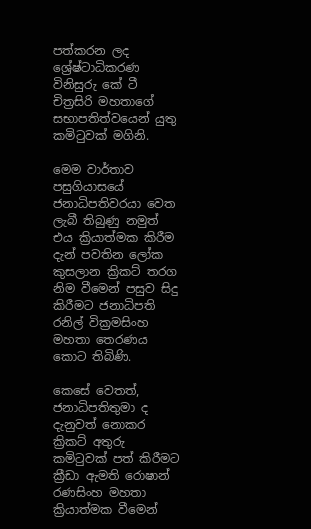පත්කරන ලද ශ්‍රේෂ්ටාධිකරණ විනිසුරු කේ ටී චිත්‍රසිරි මහතාගේ සභාපතිත්වයෙන් යුතු කමිටුවක් මගිනි.

මෙම වාර්තාව පසුගියාසයේ ජනාධිපතිවරයා වෙත ලැබී තිබුණු නමුත් එය ක්‍රියාත්මක කිරීම දැන් පවතින ලෝක කුසලාන ක්‍රිකට් තරග නිම වීමෙන් පසුව සිදු කිරීමට ජනාධිපති රනිල් වික්‍රමසිංහ මහතා තෙරණය කොට තිබිණි.

කෙසේ වෙතත්, ජනාධිපතිතුමා ද දැනුවත් නොකර ක්‍රිකට් අතුරු කමිටුවක් පත් කිරීමට ක්‍රීඩා ඇමති රොෂාන් රණසිංහ මහතා ක්‍රියාත්මක වීමෙන්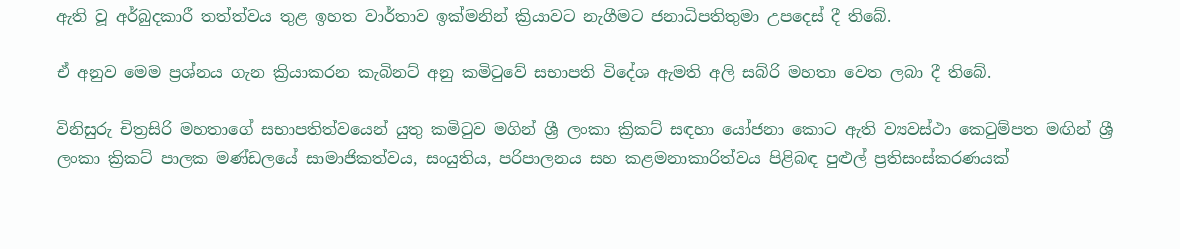ඇති වූ අර්බුදකාරී තත්ත්වය තුළ ඉහත වාර්තාව ඉක්මනින් ක්‍රියාවට නැගීමට ජනාධිපතිතුමා උපදෙස් දී තිබේ.

ඒ අනුව මෙම ප්‍රශ්නය ගැන ක්‍රියාකරන කැබිනට් අනු කමිටුවේ සභාපති විදේශ ඇමති අලි සබ්රි මහතා වෙත ලබා දී තිබේ.

විනිසුරු චිත්‍රසිරි මහතාගේ සභාපතිත්වයෙන් යුතු කමිටුව මගින් ශ්‍රී ලංකා ක්‍රිකට් සඳහා යෝජනා කොට ඇති ව්‍යවස්ථා කෙටුම්පත මඟින් ශ්‍රී ලංකා ක්‍රිකට් පාලක මණ්ඩලයේ සාමාජිකත්වය, සංයුතිය, පරිපාලනය සහ කළමනාකාරිත්වය පිළිබඳ පුළුල් ප්‍රතිසංස්කරණයක්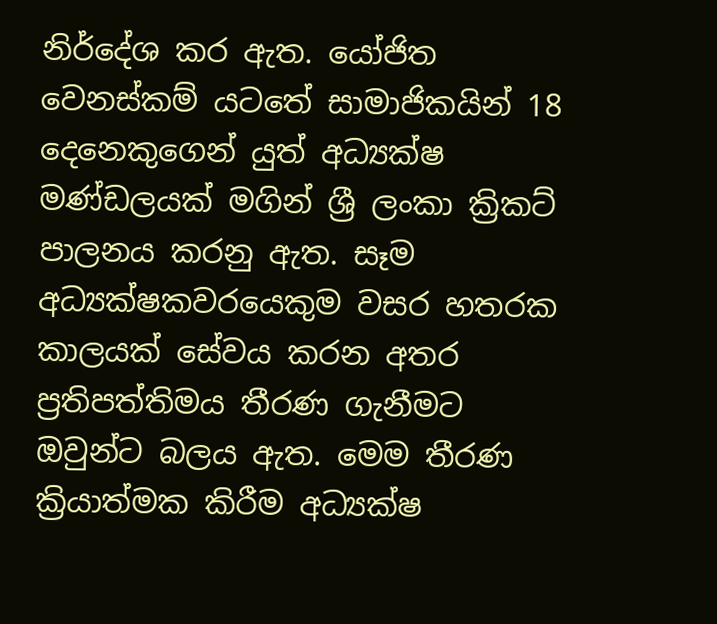නිර්දේශ කර ඇත. යෝජිත වෙනස්කම් යටතේ සාමාජිකයින් 18 දෙනෙකුගෙන් යුත් අධ්‍යක්ෂ මණ්ඩලයක් මගින් ශ්‍රී ලංකා ක්‍රිකට් පාලනය කරනු ඇත. සෑම අධ්‍යක්ෂකවරයෙකුම වසර හතරක කාලයක් සේවය කරන අතර ප්‍රතිපත්තිමය තීරණ ගැනීමට ඔවුන්ට බලය ඇත. මෙම තීරණ ක්‍රියාත්මක කිරීම අධ්‍යක්ෂ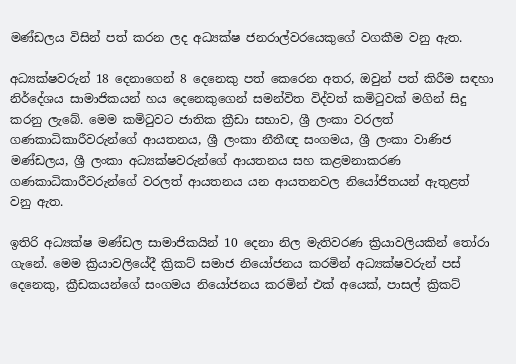මණ්ඩලය විසින් පත් කරන ලද අධ්‍යක්ෂ ජනරාල්වරයෙකුගේ වගකීම වනු ඇත.

අධ්‍යක්ෂවරුන් 18 දෙනාගෙන් 8 දෙනෙකු පත් කෙරෙන අතර, ඔවුන් පත් කිරීම සඳහා නිර්දේශය සාමාජිකයන් හය දෙනෙකුගෙන් සමන්විත විද්වත් කමිටුවක් මගින් සිදු කරනු ලැබේ. මෙම කමිටුවට ජාතික ක්‍රීඩා සභාව, ශ්‍රී ලංකා වරලත් ගණකාධිකාරීවරුන්ගේ ආයතනය, ශ්‍රී ලංකා නීතීඥ සංගමය, ශ්‍රී ලංකා වාණිජ මණ්ඩලය, ශ්‍රී ලංකා අධ්‍යක්ෂවරුන්ගේ ආයතනය සහ කළමනාකරණ ගණකාධිකාරීවරුන්ගේ වරලත් ආයතනය යන ආයතනවල නියෝජිතයන් ඇතුළත් වනු ඇත.

ඉතිරි අධ්‍යක්ෂ මණ්ඩල සාමාජිකයින් 10 දෙනා නිල මැතිවරණ ක්‍රියාවලියකින් තෝරා ගැනේ. මෙම ක්‍රියාවලියේදී ක්‍රිකට් සමාජ නියෝජනය කරමින් අධ්‍යක්ෂවරුන් පස් දෙනෙකු, ක්‍රීඩකයන්ගේ සංගමය නියෝජනය කරමින් එක් අයෙක්, පාසල් ක්‍රිකට්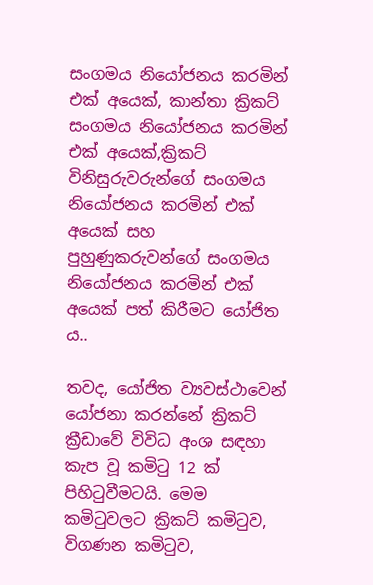සංගමය නියෝජනය කරමින් එක් අයෙක්, කාන්තා ක්‍රිකට් සංගමය නියෝජනය කරමින් එක් අයෙක්,ක්‍රිකට් විනිසුරුවරුන්ගේ සංගමය නියෝජනය කරමින් එක් අයෙක් සහ පුහුණුකරුවන්ගේ සංගමය නියෝජනය කරමින් එක් අයෙක් පත් කිරීමට යෝජිත ය..

තවද, යෝජිත ව්‍යවස්ථාවෙන් යෝජනා කරන්නේ ක්‍රිකට් ක්‍රීඩාවේ විවිධ අංශ සඳහා කැප වූ කමිටු 12 ක් පිහිටුවීමටයි. මෙම කමිටුවලට ක්‍රිකට් කමිටුව, විගණන කමිටුව,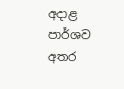අදාළ පාර්ශව අතර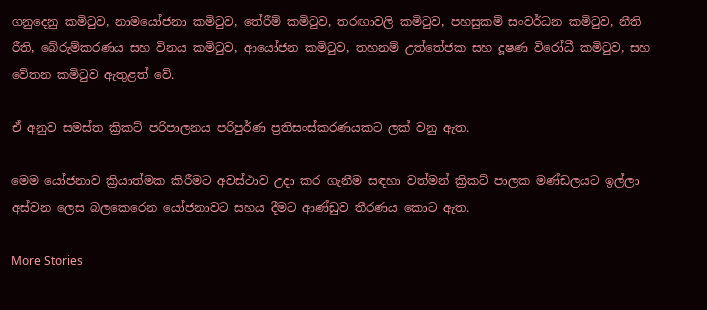ගනුදෙනු කමිටුව, නාමයෝජනා කමිටුව, තේරීම් කමිටුව, තරඟාවලි කමිටුව, පහසුකම් සංවර්ධන කමිටුව, නීති රීති, බේරුම්කරණය සහ විනය කමිටුව, ආයෝජන කමිටුව, තහනම් උත්තේජක සහ දූෂණ විරෝධී කමිටුව, සහ වේතන කමිටුව ඇතුළත් වේ.

ඒ අනුව සමස්ත ක්‍රිකට් පරිපාලනය පරිපුර්ණ ප්‍රතිසංස්කරණයකට ලක් වනු ඇත.

මෙම යෝජනාව ක්‍රියාත්මක කිරීමට අවස්ථාව උදා කර ගැනීම සඳහා වත්මන් ක්‍රිකට් පාලක මණ්ඩලයට ඉල්ලා අස්වන ලෙස බලකෙරෙන යෝජනාවට සහය දීමට ආණ්ඩුව තීරණය කොට ඇත.

More Stories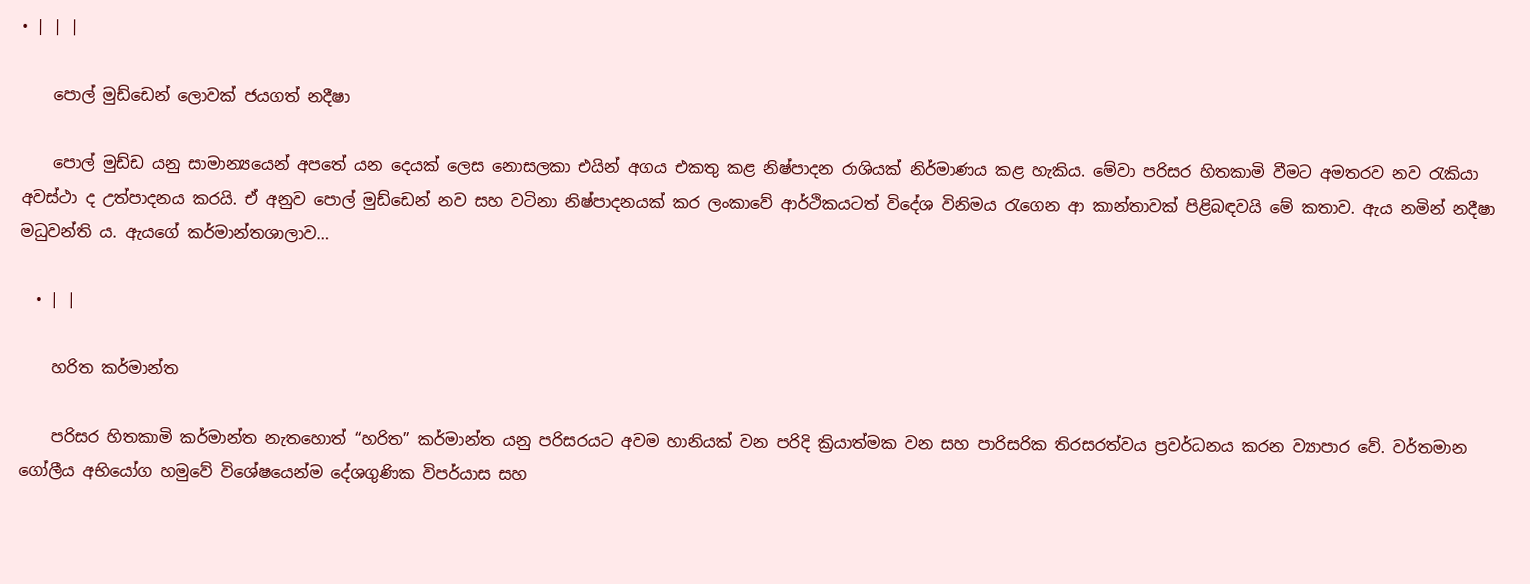• | | |

    පොල් මුඩ්ඩෙන් ලොවක් ජයගත් නදීෂා

    පොල් මුඩ්ඩ යනු සාමාන්‍යයෙන් අපතේ යන දෙයක් ලෙස නොසලකා එයින් අගය එකතු කළ නිෂ්පාදන රාශියක් නිර්මාණය කළ හැකිය. මේවා පරිසර හිතකාමි වීමට අමතරව නව රැකියා අවස්ථා ද උත්පාදනය කරයි. ඒ අනුව පොල් මුඩ්ඩෙන් නව සහ වටිනා නිෂ්පාදනයක් කර ලංකාවේ ආර්ථිකයටත් විදේශ විනිමය රැගෙන ආ කාන්තාවක් පිළිබඳවයි මේ කතාව. ඇය නමින් නදීෂා මධුවන්ති ය. ඇයගේ කර්මාන්තශාලාව…

  • | |

    හරිත කර්මාන්ත

    පරිසර හිතකාමි කර්මාන්ත නැතහොත් “හරිත” කර්මාන්ත යනු පරිසරයට අවම හානියක් වන පරිදි ක්‍රියාත්මක වන සහ පාරිසරික තිරසරත්වය ප්‍රවර්ධනය කරන ව්‍යාපාර වේ. වර්තමාන ගෝලීය අභියෝග හමුවේ විශේෂයෙන්ම දේශගුණික විපර්යාස සහ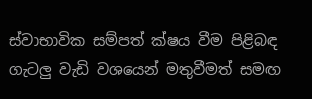ස්වාභාවික සම්පත් ක්ෂය වීම පිළිබඳ ගැටලු වැඩි වශයෙන් මතුවීමත් සමඟ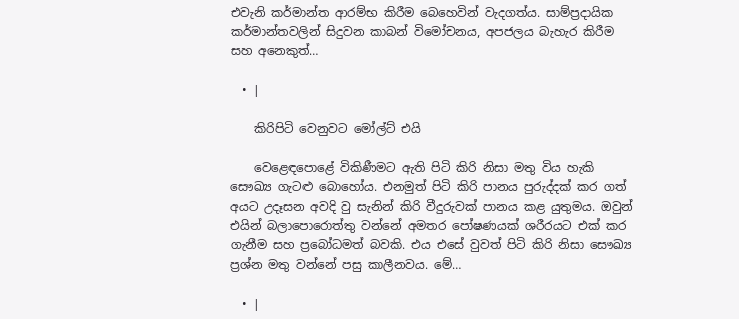එවැනි කර්මාන්ත ආරම්භ කිරීම බෙහෙවින් වැදගත්ය. සාම්ප්‍රදායික කර්මාන්තවලින් සිදුවන කාබන් විමෝචනය, අපජලය බැහැර කිරීම සහ අනෙකුත්…

  • |

    කිරිපිටි වෙනුවට මෝල්ට් එයි

    වෙළෙඳපොළේ විකිණීමට ඇති පිටි කිරි නිසා මතු විය හැකි සෞඛ්‍ය ගැටළු බොහෝය. එනමුත් පිටි කිරි පානය පුරුද්දක් කර ගත් අයට උදෑසන අවදි වු සැනින් කිරි වීදුරුවක් පානය කළ යුතුමය. ඔවුන් එයින් බලාපොරොත්තු වන්නේ අමතර පෝෂණයක් ශරීරයට එක් කර ගැනීම සහ ප්‍රබෝධමත් බවකි. එය එසේ වුවත් පිටි කිරි නිසා සෞඛ්‍ය ප්‍රශ්න මතු වන්නේ පසු කාලීනවය. මේ…

  • |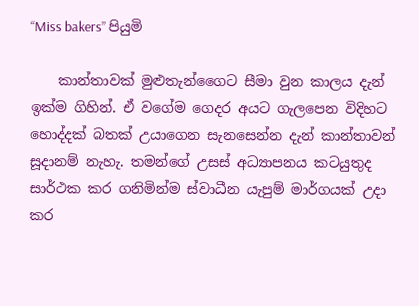“Miss bakers” පියුමි

    කාන්තාවක් මුළුතැන්ගෛට සීමා වුන කාලය දැන් ඉක්ම ගිහින්. ඒ වගේම ගෙදර අයට ගැලපෙන විදිහට හොද්දක් බතක් උයාගෙන සැනසෙන්න දැන් කාන්තාවන් සූදානම් නැහැ. තමන්ගේ උසස් අධ්‍යාපනය කටයුතුද සාර්ථක කර ගනිමින්ම ස්වාධීන යැපුම් මාර්ගයක් උදා කර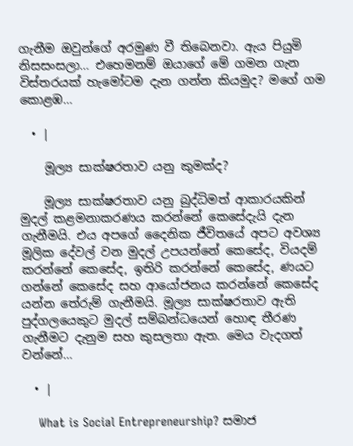ගැනීම ඔවුන්ගේ අරමුණ වී තිබෙනවා. ඇය පියුමි නිසසංසලා… එහෙමනම් ඔයාගේ මේ ගමන ගැන විස්තරයක් හැමෝටම දැන ගන්න කියමුද? මගේ ගම කොළඹ…

  • |

    මූල්‍ය සාක්ෂරතාව යනු කුමක්ද?

    මූල්‍ය සාක්ෂරතාව යනු බුද්ධිමත් ආකාරයකින් මුදල් කළමනාකරණය කරන්නේ කෙසේදැයි දැන ගැනීමයි. එය අපගේ දෛනික ජීවිතයේ අපට අවශ්‍ය මූලික දේවල් වන මුදල් උපයන්නේ කෙසේද, වියදම් කරන්නේ කෙසේද, ඉතිරි කරන්නේ කෙසේද, ණයට ගන්නේ කෙසේද සහ ආයෝජනය කරන්නේ කෙසේද යන්න තේරුම් ගැනීමයි. මූල්‍ය සාක්ෂරතාව ඇති පුද්ගලයෙකුට මුදල් සම්බන්ධයෙන් හොඳ තීරණ ගැනීමට දැනුම සහ කුසලතා ඇත. මෙය වැදගත් වන්නේ…

  • |

    What is Social Entrepreneurship? සමාජ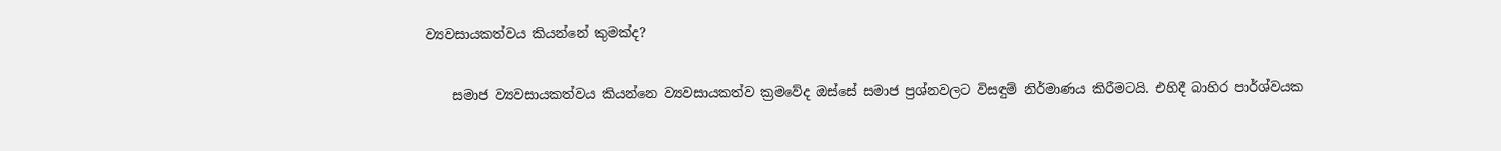ව්‍යවසායකත්වය කියන්නේ කුමක්ද?

    සමාජ ව්‍යවසායකත්වය කියන්නෙ ව්‍යවසායකත්ව ක්‍රමවේද ඔස්සේ සමාජ ප්‍රශ්නවලට විසඳුම් නිර්මාණය කිරීමටයි. එහිදී බාහිර පාර්ශ්වයක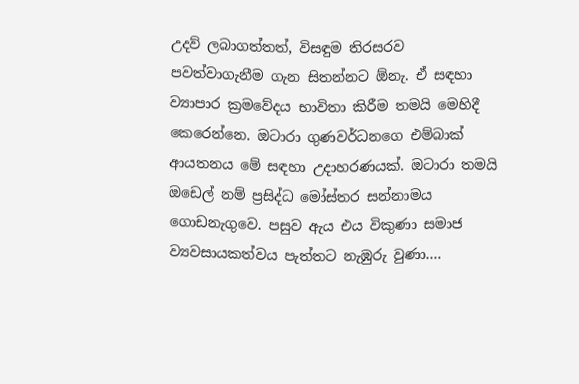උදව් ලබාගත්තත්, විසඳුම තිරසරව පවත්වාගැනීම ගැන සිතන්නට ඕනැ. ඒ සඳහා ව්‍යාපාර ක්‍රමවේදය භාවිතා කිරීම තමයි මෙහිදී කෙරෙන්නෙ. ඔටාරා ගුණවර්ධනගෙ එම්බාක් ආයතනය මේ සඳහා උදාහරණයක්. ඔටාරා තමයි ඔඩෙල් නම් ප්‍රසිද්ධ මෝස්තර සන්නාමය ගොඩනැගුවෙ. පසුව ඇය එය විකුණා සමාජ ව්‍යවසායකත්වය පැත්තට නැඹුරු වුණා….